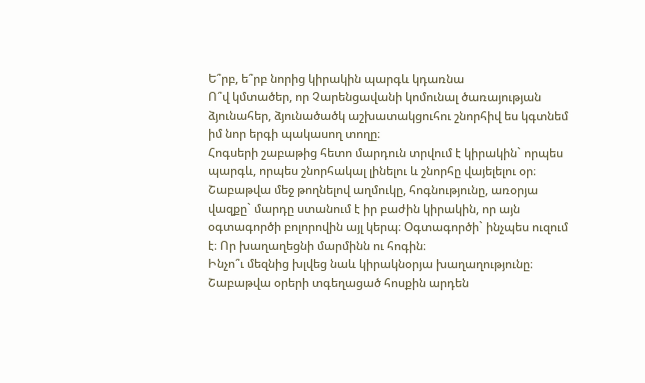Ե՞րբ, ե՞րբ նորից կիրակին պարգև կդառնա
Ո՞վ կմտածեր, որ Չարենցավանի կոմունալ ծառայության ձյունահեր, ձյունածածկ աշխատակցուհու շնորհիվ ես կգտնեմ իմ նոր երգի պակասող տողը։
Հոգսերի շաբաթից հետո մարդուն տրվում է կիրակին` որպես պարգև, որպես շնորհակալ լինելու և շնորհը վայելելու օր։
Շաբաթվա մեջ թողնելով աղմուկը, հոգնությունը, առօրյա վազքը` մարդը ստանում է իր բաժին կիրակին, որ այն օգտագործի բոլորովին այլ կերպ։ Օգտագործի` ինչպես ուզում է։ Որ խաղաղեցնի մարմինն ու հոգին։
Ինչո՞ւ մեզնից խլվեց նաև կիրակնօրյա խաղաղությունը։ Շաբաթվա օրերի տգեղացած հոսքին արդեն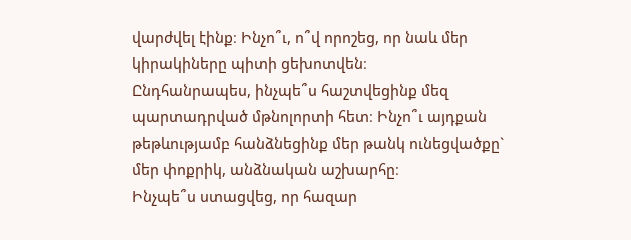վարժվել էինք։ Ինչո՞ւ, ո՞վ որոշեց, որ նաև մեր կիրակիները պիտի ցեխոտվեն։
Ընդհանրապես, ինչպե՞ս հաշտվեցինք մեզ պարտադրված մթնոլորտի հետ։ Ինչո՞ւ այդքան թեթևությամբ հանձնեցինք մեր թանկ ունեցվածքը` մեր փոքրիկ, անձնական աշխարհը։
Ինչպե՞ս ստացվեց, որ հազար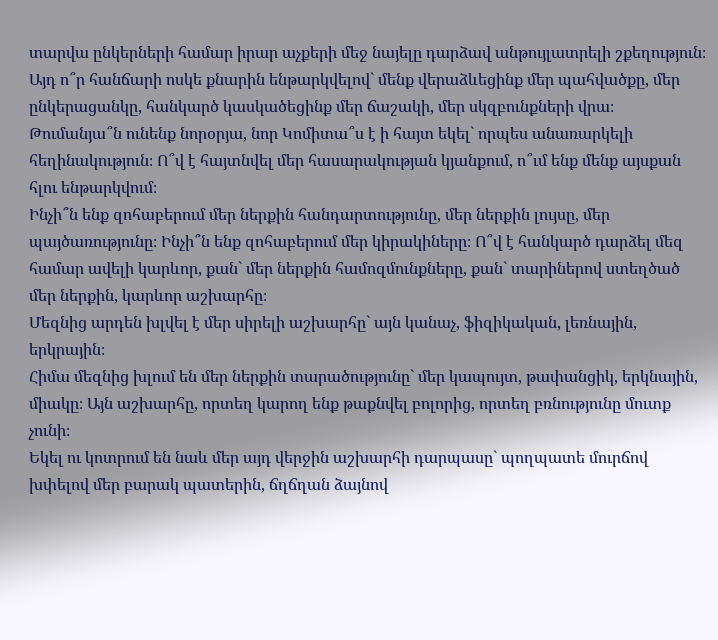տարվա ընկերների համար իրար աչքերի մեջ նայելը դարձավ անթույլատրելի շքեղություն։
Այդ ո՞ր հանճարի ոսկե քնարին ենթարկվելով` մենք վերաձևեցինք մեր պահվածքը, մեր ընկերացանկը, հանկարծ կասկածեցինք մեր ճաշակի, մեր սկզբունքների վրա։
Թումանյա՞ն ունենք նորօրյա, նոր Կոմիտա՞ս է ի հայտ եկել` որպես անառարկելի հեղինակություն։ Ո՞վ է հայտնվել մեր հասարակության կյանքում, ո՞ւմ ենք մենք այսքան հլու ենթարկվում։
Ինչի՞ն ենք զոհաբերում մեր ներքին հանդարտությունը, մեր ներքին լույսը, մեր պայծառությունը։ Ինչի՞ն ենք զոհաբերում մեր կիրակիները։ Ո՞վ է հանկարծ դարձել մեզ համար ավելի կարևոր, քան` մեր ներքին համոզմունքները, քան` տարիներով ստեղծած մեր ներքին, կարևոր աշխարհը։
Մեզնից արդեն խլվել է մեր սիրելի աշխարհը` այն կանաչ, ֆիզիկական, լեռնային, երկրային։
Հիմա մեզնից խլում են մեր ներքին տարածությունը` մեր կապույտ, թափանցիկ, երկնային, միակը։ Այն աշխարհը, որտեղ կարող ենք թաքնվել բոլորից, որտեղ բռնությունը մուտք չունի։
Եկել ու կոտրում են նաև մեր այդ վերջին աշխարհի դարպասը` պողպատե մուրճով խփելով մեր բարակ պատերին, ճղճղան ձայնով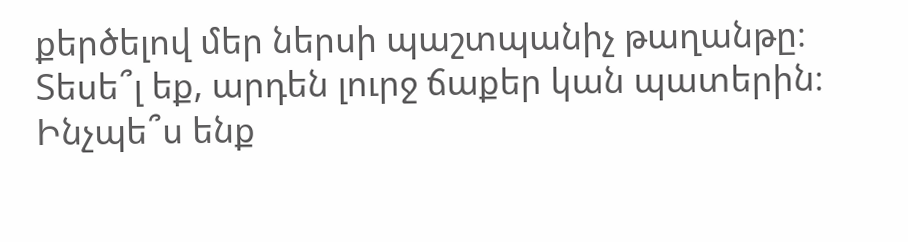քերծելով մեր ներսի պաշտպանիչ թաղանթը։
Տեսե՞լ եք, արդեն լուրջ ճաքեր կան պատերին։ Ինչպե՞ս ենք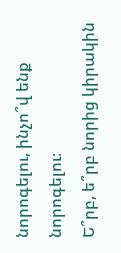նորոգելու, ինչո՞վ ենք նորոգելու։
Ե՞րբ, ե՞րբ նորից կիրակին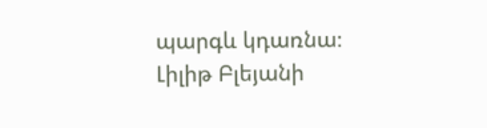պարգև կդառնա։
Լիլիթ Բլեյանի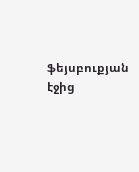ֆեյսբուքյան էջից